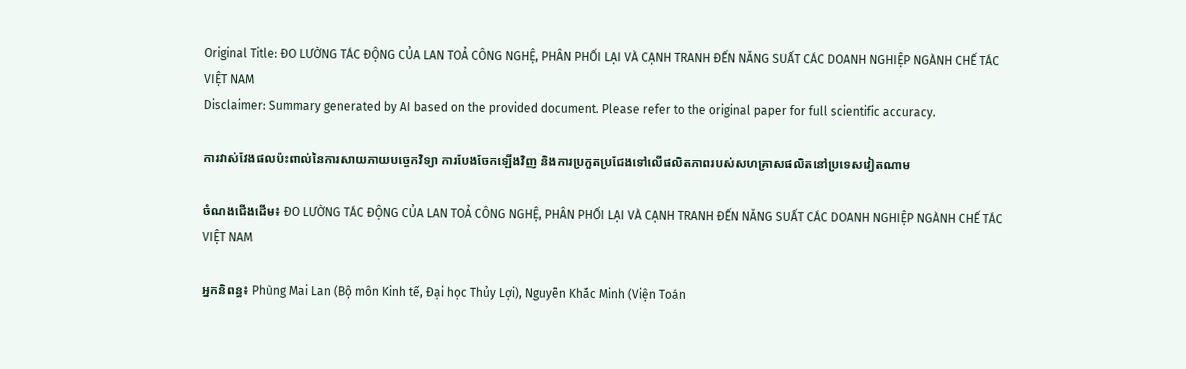Original Title: ĐO LƯỜNG TÁC ĐỘNG CỦA LAN TOẢ CÔNG NGHỆ, PHÂN PHỐI LẠI VÀ CẠNH TRANH ĐẾN NĂNG SUẤT CÁC DOANH NGHIỆP NGÀNH CHẾ TÁC VIỆT NAM
Disclaimer: Summary generated by AI based on the provided document. Please refer to the original paper for full scientific accuracy.

ការវាស់វែងផលប៉ះពាល់នៃការសាយភាយបច្ចេកវិទ្យា ការបែងចែកឡើងវិញ និងការប្រកួតប្រជែងទៅលើផលិតភាពរបស់សហគ្រាសផលិតនៅប្រទេសវៀតណាម

ចំណងជើងដើម៖ ĐO LƯỜNG TÁC ĐỘNG CỦA LAN TOẢ CÔNG NGHỆ, PHÂN PHỐI LẠI VÀ CẠNH TRANH ĐẾN NĂNG SUẤT CÁC DOANH NGHIỆP NGÀNH CHẾ TÁC VIỆT NAM

អ្នកនិពន្ធ៖ Phùng Mai Lan (Bộ môn Kinh tế, Đại học Thủy Lợi), Nguyễn Khắc Minh (Viện Toán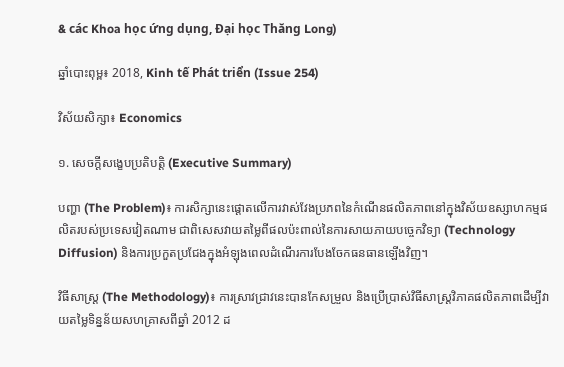& các Khoa học ứng dụng, Đại học Thăng Long)

ឆ្នាំបោះពុម្ព៖ 2018, Kinh tế Phát triển (Issue 254)

វិស័យសិក្សា៖ Economics

១. សេចក្តីសង្ខេបប្រតិបត្តិ (Executive Summary)

បញ្ហា (The Problem)៖ ការសិក្សានេះផ្តោតលើការវាស់វែងប្រភពនៃកំណើនផលិតភាពនៅក្នុងវិស័យឧស្សាហកម្មផលិតរបស់ប្រទេសវៀតណាម ជាពិសេសវាយតម្លៃពីផលប៉ះពាល់នៃការសាយភាយបច្ចេកវិទ្យា (Technology Diffusion) និងការប្រកួតប្រជែងក្នុងអំឡុងពេលដំណើរការបែងចែកធនធានឡើងវិញ។

វិធីសាស្ត្រ (The Methodology)៖ ការស្រាវជ្រាវនេះបានកែសម្រួល និងប្រើប្រាស់វិធីសាស្ត្រវិភាគផលិតភាពដើម្បីវាយតម្លៃទិន្នន័យសហគ្រាសពីឆ្នាំ 2012 ដ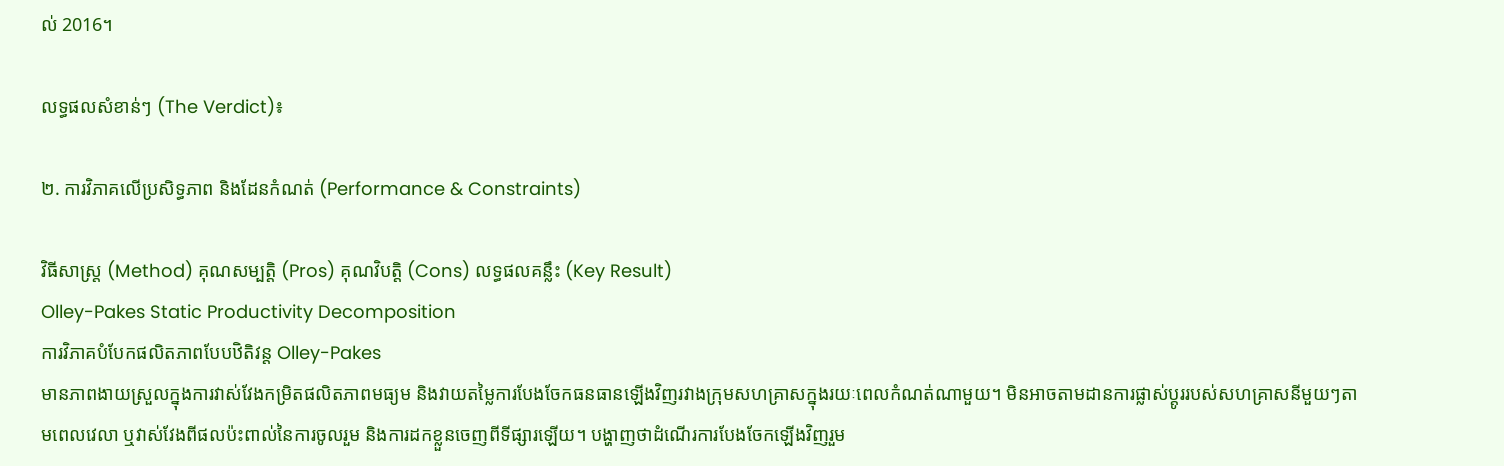ល់ 2016។

លទ្ធផលសំខាន់ៗ (The Verdict)៖

២. ការវិភាគលើប្រសិទ្ធភាព និងដែនកំណត់ (Performance & Constraints)

វិធីសាស្ត្រ (Method) គុណសម្បត្តិ (Pros) គុណវិបត្តិ (Cons) លទ្ធផលគន្លឹះ (Key Result)
Olley-Pakes Static Productivity Decomposition
ការវិភាគបំបែកផលិតភាពបែបឋិតិវន្ត Olley-Pakes
មានភាពងាយស្រួលក្នុងការវាស់វែងកម្រិតផលិតភាពមធ្យម និងវាយតម្លៃការបែងចែកធនធានឡើងវិញរវាងក្រុមសហគ្រាសក្នុងរយៈពេលកំណត់ណាមួយ។ មិនអាចតាមដានការផ្លាស់ប្តូររបស់សហគ្រាសនីមួយៗតាមពេលវេលា ឬវាស់វែងពីផលប៉ះពាល់នៃការចូលរួម និងការដកខ្លួនចេញពីទីផ្សារឡើយ។ បង្ហាញថាដំណើរការបែងចែកឡើងវិញរួម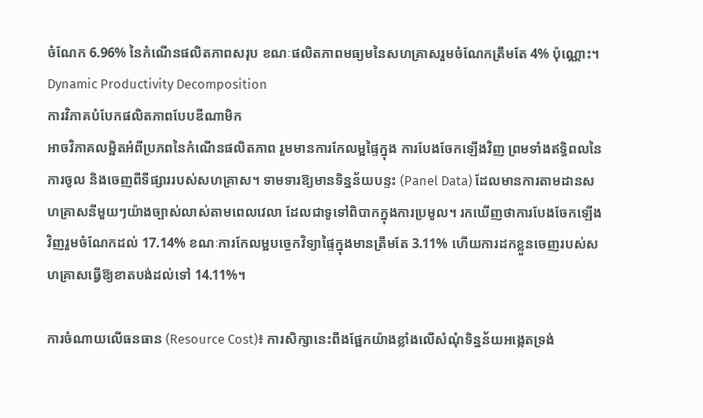ចំណែក 6.96% នៃកំណើនផលិតភាពសរុប ខណៈផលិតភាពមធ្យមនៃសហគ្រាសរួមចំណែកត្រឹមតែ 4% ប៉ុណ្ណោះ។
Dynamic Productivity Decomposition
ការវិភាគបំបែកផលិតភាពបែបឌីណាមិក
អាចវិភាគលម្អិតអំពីប្រភពនៃកំណើនផលិតភាព រួមមានការកែលម្អផ្ទៃក្នុង ការបែងចែកឡើងវិញ ព្រមទាំងឥទ្ធិពលនៃការចូល និងចេញពីទីផ្សាររបស់សហគ្រាស។ ទាមទារឱ្យមានទិន្នន័យបន្ទះ (Panel Data) ដែលមានការតាមដានសហគ្រាសនីមួយៗយ៉ាងច្បាស់លាស់តាមពេលវេលា ដែលជាទូទៅពិបាកក្នុងការប្រមូល។ រកឃើញថាការបែងចែកឡើងវិញរួមចំណែកដល់ 17.14% ខណៈការកែលម្អបច្ចេកវិទ្យាផ្ទៃក្នុងមានត្រឹមតែ 3.11% ហើយការដកខ្លួនចេញរបស់សហគ្រាសធ្វើឱ្យខាតបង់ដល់ទៅ 14.11%។

ការចំណាយលើធនធាន (Resource Cost)៖ ការសិក្សានេះពឹងផ្អែកយ៉ាងខ្លាំងលើសំណុំទិន្នន័យអង្កេតទ្រង់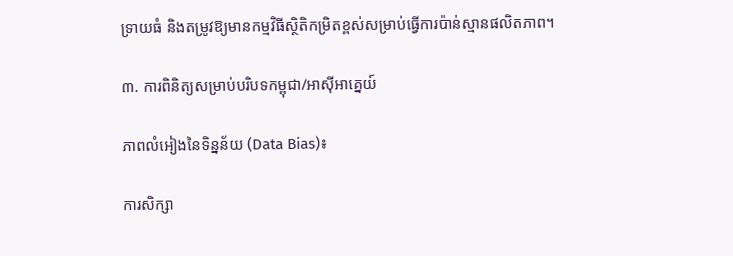ទ្រាយធំ និងតម្រូវឱ្យមានកម្មវិធីស្ថិតិកម្រិតខ្ពស់សម្រាប់ធ្វើការប៉ាន់ស្មានផលិតភាព។

៣. ការពិនិត្យសម្រាប់បរិបទកម្ពុជា/អាស៊ីអាគ្នេយ៍

ភាពលំអៀងនៃទិន្នន័យ (Data Bias)៖

ការសិក្សា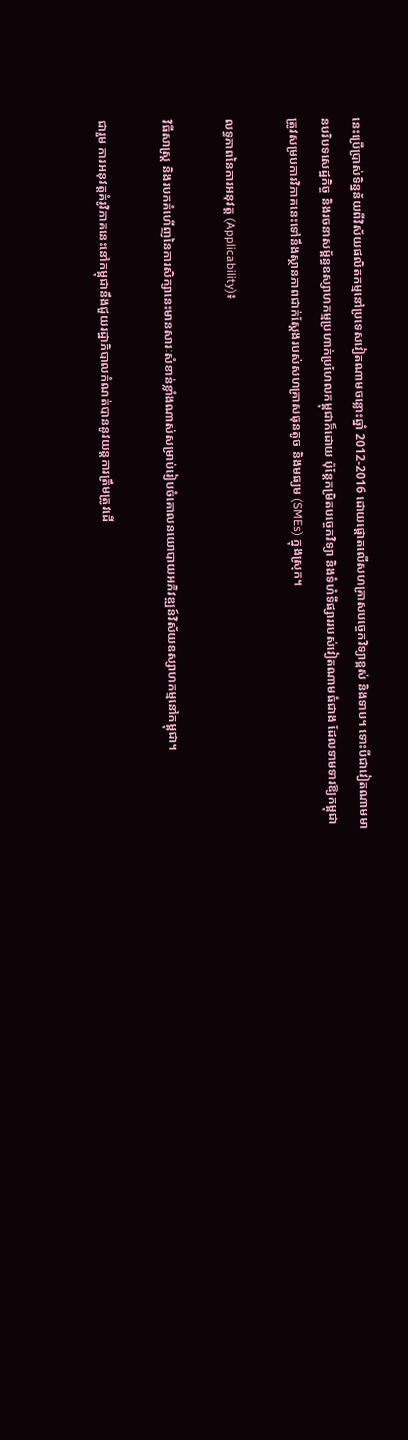នេះប្រើប្រាស់ទិន្នន័យពីវិស័យផលិតកម្មនៅប្រទេសវៀតណាមចន្លោះឆ្នាំ 2012-2016 ដោយផ្តោតលើសហគ្រាសបច្ចេកវិទ្យាខ្ពស់ និងទាប។ ទោះបីជាវៀតណាមមានបរិបទសេដ្ឋកិច្ច និងរចនាសម្ព័ន្ធឧស្សាហកម្មប្រហាក់ប្រហែលកម្ពុជាក៏ដោយ ប៉ុន្តែកម្រិតបច្ចេកវិទ្យា និងទំហំទីផ្សាររបស់វៀតណាមធំជាង ដែលទាមទារឱ្យកម្ពុជាត្រូវសម្របការវិភាគនេះទៅនឹងស្ថានភាពជាក់ស្តែងរបស់សហគ្រាសធុនតូច និងមធ្យម (SMEs) ក្នុងស្រុក។

លទ្ធភាពនៃការអនុវត្ត (Applicability)៖

វិធីសាស្ត្រ និងរបកគំហើញនៃការសិក្សានេះមានសារៈសំខាន់ខ្លាំងណាស់សម្រាប់រៀបចំគោលនយោបាយអភិវឌ្ឍន៍វិស័យឧស្សាហកម្មនៅកម្ពុជា។

ជារួម ការអនុវត្តគំរូវិភាគនេះនៅកម្ពុជានឹងជួយរដ្ឋាភិបាលកំណត់បាននូវយន្តការត្រឹមត្រូវដើ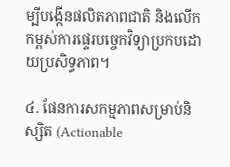ម្បីបង្កើនផលិតភាពជាតិ និងលើកកម្ពស់ការផ្ទេរបច្ចេកវិទ្យាប្រកបដោយប្រសិទ្ធភាព។

៤. ផែនការសកម្មភាពសម្រាប់និស្សិត (Actionable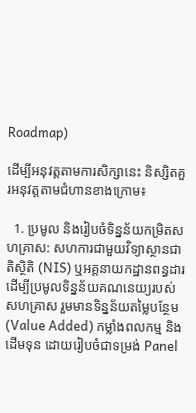Roadmap)

ដើម្បីអនុវត្តតាមការសិក្សានេះ និស្សិតគួរអនុវត្តតាមជំហានខាងក្រោម៖

  1. ប្រមូល និងរៀបចំទិន្នន័យកម្រិតសហគ្រាស: សហការជាមួយវិទ្យាស្ថានជាតិស្ថិតិ (NIS) ឬអគ្គនាយកដ្ឋានពន្ធដារ ដើម្បីប្រមូលទិន្នន័យគណនេយ្យរបស់សហគ្រាស រួមមានទិន្នន័យតម្លៃបន្ថែម (Value Added) កម្លាំងពលកម្ម និងដើមទុន ដោយរៀបចំជាទម្រង់ Panel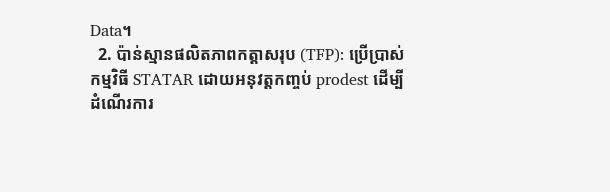Data។
  2. ប៉ាន់ស្មានផលិតភាពកត្តាសរុប (TFP): ប្រើប្រាស់កម្មវិធី STATAR ដោយអនុវត្តកញ្ចប់ prodest ដើម្បីដំណើរការ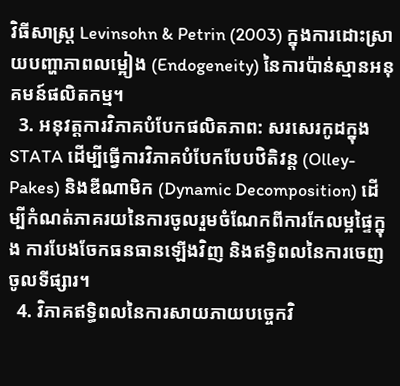វិធីសាស្ត្រ Levinsohn & Petrin (2003) ក្នុងការដោះស្រាយបញ្ហាភាពលម្អៀង (Endogeneity) នៃការប៉ាន់ស្មានអនុគមន៍ផលិតកម្ម។
  3. អនុវត្តការវិភាគបំបែកផលិតភាព: សរសេរកូដក្នុង STATA ដើម្បីធ្វើការវិភាគបំបែកបែបឋិតិវន្ត (Olley-Pakes) និងឌីណាមិក (Dynamic Decomposition) ដើម្បីកំណត់ភាគរយនៃការចូលរួមចំណែកពីការកែលម្អផ្ទៃក្នុង ការបែងចែកធនធានឡើងវិញ និងឥទ្ធិពលនៃការចេញចូលទីផ្សារ។
  4. វិភាគឥទ្ធិពលនៃការសាយភាយបច្ចេកវិ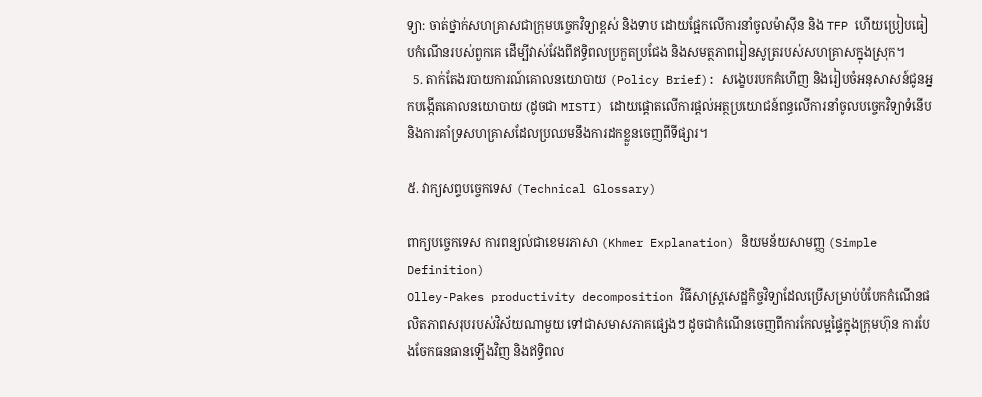ទ្យា: ចាត់ថ្នាក់សហគ្រាសជាក្រុមបច្ចេកវិទ្យាខ្ពស់ និងទាប ដោយផ្អែកលើការនាំចូលម៉ាស៊ីន និង TFP ហើយប្រៀបធៀបកំណើនរបស់ពួកគេ ដើម្បីវាស់វែងពីឥទ្ធិពលប្រកួតប្រជែង និងសមត្ថភាពរៀនសូត្ររបស់សហគ្រាសក្នុងស្រុក។
  5. តាក់តែងរបាយការណ៍គោលនយោបាយ (Policy Brief): សង្ខេបរបកគំហើញ និងរៀបចំអនុសាសន៍ជូនអ្នកបង្កើតគោលនយោបាយ (ដូចជា MISTI) ដោយផ្តោតលើការផ្តល់អត្ថប្រយោជន៍ពន្ធលើការនាំចូលបច្ចេកវិទ្យាទំនើប និងការគាំទ្រសហគ្រាសដែលប្រឈមនឹងការដកខ្លួនចេញពីទីផ្សារ។

៥. វាក្យសព្ទបច្ចេកទេស (Technical Glossary)

ពាក្យបច្ចេកទេស ការពន្យល់ជាខេមរភាសា (Khmer Explanation) និយមន័យសាមញ្ញ (Simple Definition)
Olley-Pakes productivity decomposition វិធីសាស្ត្រសេដ្ឋកិច្ចវិទ្យាដែលប្រើសម្រាប់បំបែកកំណើនផលិតភាពសរុបរបស់វិស័យណាមួយ ទៅជាសមាសភាគផ្សេងៗ ដូចជាកំណើនចេញពីការកែលម្អផ្ទៃក្នុងក្រុមហ៊ុន ការបែងចែកធនធានឡើងវិញ និងឥទ្ធិពល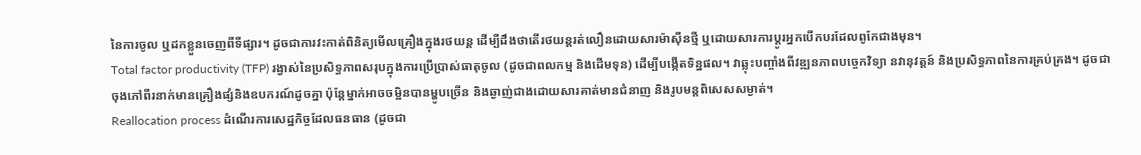នៃការចូល ឬដកខ្លួនចេញពីទីផ្សារ។ ដូចជាការវះកាត់ពិនិត្យមើលគ្រឿងក្នុងរថយន្ត ដើម្បីដឹងថាតើរថយន្តរត់លឿនដោយសារម៉ាស៊ីនថ្មី ឬដោយសារការប្តូរអ្នកបើកបរដែលពូកែជាងមុន។
Total factor productivity (TFP) រង្វាស់នៃប្រសិទ្ធភាពសរុបក្នុងការប្រើប្រាស់ធាតុចូល (ដូចជាពលកម្ម និងដើមទុន) ដើម្បីបង្កើតទិន្នផល។ វាឆ្លុះបញ្ចាំងពីវឌ្ឍនភាពបច្ចេកវិទ្យា នវានុវត្តន៍ និងប្រសិទ្ធភាពនៃការគ្រប់គ្រង។ ដូចជាចុងភៅពីរនាក់មានគ្រឿងផ្សំនិងឧបករណ៍ដូចគ្នា ប៉ុន្តែម្នាក់អាចចម្អិនបានម្ហូបច្រើន និងឆ្ងាញ់ជាងដោយសារគាត់មានជំនាញ និងរូបមន្តពិសេសសម្ងាត់។
Reallocation process ដំណើរការសេដ្ឋកិច្ចដែលធនធាន (ដូចជា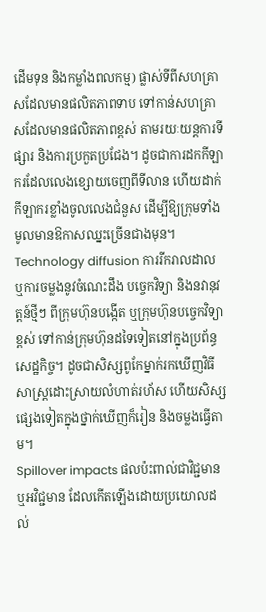ដើមទុន និងកម្លាំងពលកម្ម) ផ្លាស់ទីពីសហគ្រាសដែលមានផលិតភាពទាប ទៅកាន់សហគ្រាសដែលមានផលិតភាពខ្ពស់ តាមរយៈយន្តការទីផ្សារ និងការប្រកួតប្រជែង។ ដូចជាការដកកីឡាករដែលលេងខ្សោយចេញពីទីលាន ហើយដាក់កីឡាករខ្លាំងចូលលេងជំនួស ដើម្បីឱ្យក្រុមទាំងមូលមានឱកាសឈ្នះច្រើនជាងមុន។
Technology diffusion ការរីករាលដាល ឬការចម្លងនូវចំណេះដឹង បច្ចេកវិទ្យា និងនវានុវត្តន៍ថ្មីៗ ពីក្រុមហ៊ុនបង្កើត ឬក្រុមហ៊ុនបច្ចេកវិទ្យាខ្ពស់ ទៅកាន់ក្រុមហ៊ុនដទៃទៀតនៅក្នុងប្រព័ន្ធសេដ្ឋកិច្ច។ ដូចជាសិស្សពូកែម្នាក់រកឃើញវិធីសាស្ត្រដោះស្រាយលំហាត់រហ័ស ហើយសិស្សផ្សេងទៀតក្នុងថ្នាក់ឃើញក៏រៀន និងចម្លងធ្វើតាម។
Spillover impacts ផលប៉ះពាល់ជាវិជ្ជមាន ឬអវិជ្ជមាន ដែលកើតឡើងដោយប្រយោលដល់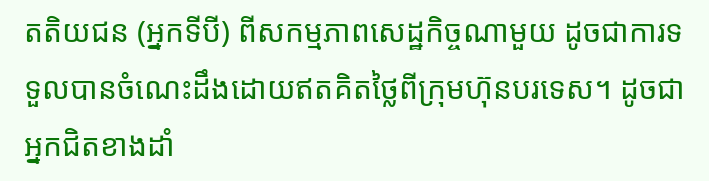តតិយជន (អ្នកទីបី) ពីសកម្មភាពសេដ្ឋកិច្ចណាមួយ ដូចជាការទទួលបានចំណេះដឹងដោយឥតគិតថ្លៃពីក្រុមហ៊ុនបរទេស។ ដូចជាអ្នកជិតខាងដាំ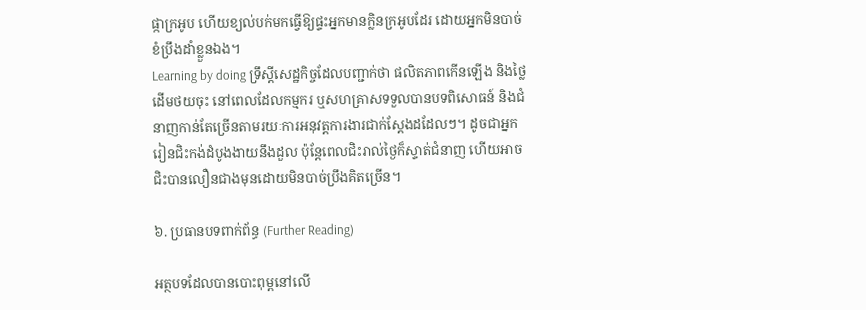ផ្កាក្រអូប ហើយខ្យល់បក់មកធ្វើឱ្យផ្ទះអ្នកមានក្លិនក្រអូបដែរ ដោយអ្នកមិនបាច់ខំប្រឹងដាំខ្លួនឯង។
Learning by doing ទ្រឹស្ដីសេដ្ឋកិច្ចដែលបញ្ជាក់ថា ផលិតភាពកើនឡើង និងថ្លៃដើមថយចុះ នៅពេលដែលកម្មករ ឬសហគ្រាសទទួលបានបទពិសោធន៍ និងជំនាញកាន់តែច្រើនតាមរយៈការអនុវត្តការងារជាក់ស្តែងដដែលៗ។ ដូចជាអ្នករៀនជិះកង់ដំបូងងាយនឹងដួល ប៉ុន្តែពេលជិះរាល់ថ្ងៃក៏ស្ទាត់ជំនាញ ហើយអាចជិះបានលឿនជាងមុនដោយមិនបាច់ប្រឹងគិតច្រើន។

៦. ប្រធានបទពាក់ព័ន្ធ (Further Reading)

អត្ថបទដែលបានបោះពុម្ពនៅលើ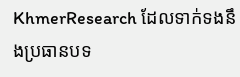KhmerResearch ដែលទាក់ទងនឹងប្រធានបទ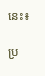នេះ៖

ប្រ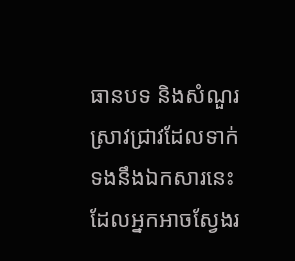ធានបទ និងសំណួរស្រាវជ្រាវដែលទាក់ទងនឹងឯកសារនេះ ដែលអ្នកអាចស្វែងរ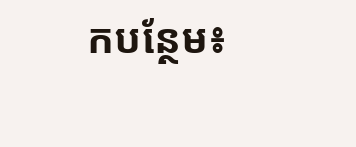កបន្ថែម៖